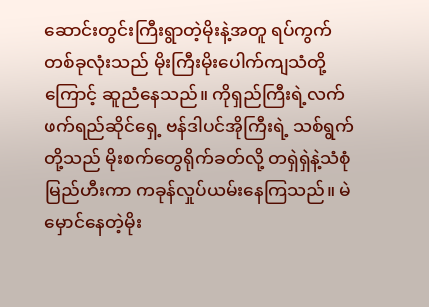ဆောင်းတွင်းကြီးရွာတဲ့မိုးနဲ့အတူ ရပ်ကွက်တစ်ခုလုံးသည် မိုးကြီးမိုးပေါက်ကျသံတို့ကြောင့် ဆူညံနေသည်။ ကိုရှည်ကြီးရဲ့လက်ဖက်ရည်ဆိုင်ရှေ့ ဗန်ဒါပင်အိုကြီးရဲ့ သစ်ရွက်တို့သည် မိုးစက်တွေရိုက်ခတ်လို့ တရှဲရှဲနဲ့သံစုံမြည်ဟီးကာ ကခုန်လှုပ်ယမ်းနေကြသည်။ မဲမှောင်နေတဲ့မိုး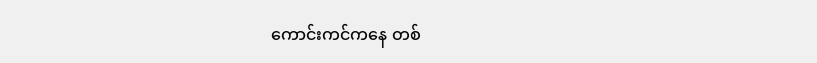ကောင်းကင်ကနေ တစ်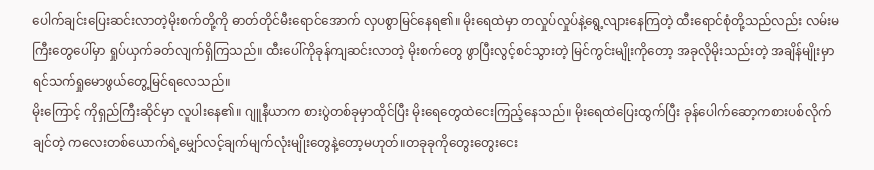ပေါက်ချင်းပြေးဆင်းလာတဲ့မိုးစက်တို့ကို ဓာတ်တိုင်မီးရောင်အောက် လှပစွာမြင်နေရ၏။ မိုးရေထဲမှာ တလှုပ်လှုပ်နဲ့ရွေ့လျားနေကြတဲ့ ထီးရောင်စုံတို့သည်လည်း လမ်းမကြီးတွေပေါ်မှာ ရှုပ်ယှက်ခတ်လျက်ရှိကြသည်။ ထီးပေါ်ကိုခုန်ကျဆင်းလာတဲ့ မိုးစက်တွေ ဖွာပြီးလွင့်စင်သွားတဲ့ မြင်ကွင်းမျိုးကိုတော့ အခုလိုမိုးသည်းတဲ့ အချိန်မျိုးမှာ ရင်သက်ရှုမောဖွယ်တွေ့မြင်ရလေသည်။
မိုးကြောင့် ကိုရှည်ကြီးဆိုင်မှာ လူပါးနေ၏။ ဂျူနီယာက စားပွဲတစ်ခုမှာထိုင်ပြီး မိုးရေတွေထဲငေးကြည့်နေသည်။ မိုးရေထဲပြေးထွက်ပြီး ခုန်ပေါက်ဆော့ကစားပစ်လိုက်ချင်တဲ့ ကလေးတစ်ယောက်ရဲ့မျှော်လင့်ချက်မျက်လုံးမျိုးတွေနဲ့တော့မဟုတ်။တခုခုကိုတွေးတွေးငေး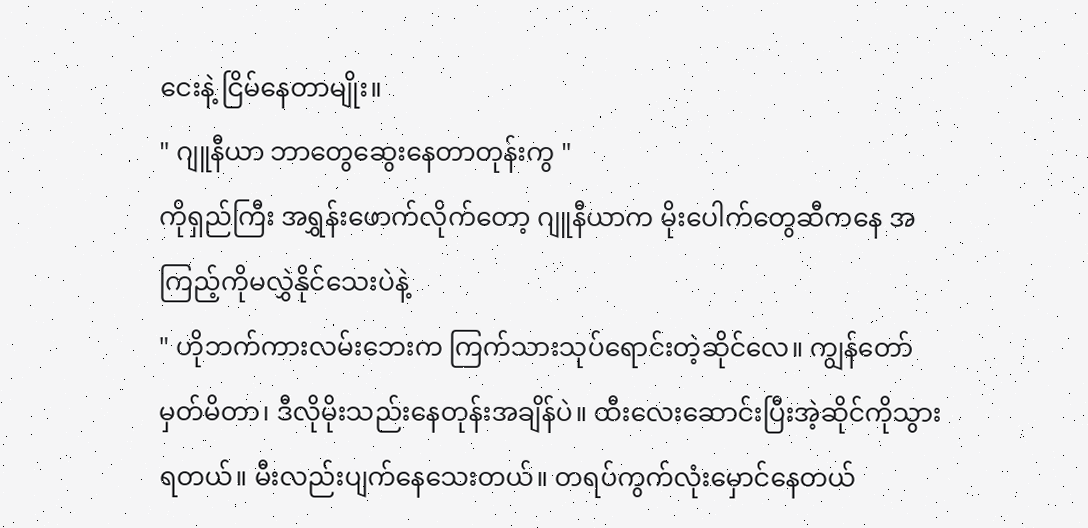ငေးနဲ့ ငြိမ်နေတာမျိုး။
" ဂျူနီယာ ဘာတွေဆွေးနေတာတုန်းကွ "
ကိုရှည်ကြီး အရွှန်းဖောက်လိုက်တော့ ဂျူနီယာက မိုးပေါက်တွေဆီကနေ အကြည့်ကိုမလွှဲနိုင်သေးပဲနဲ့
" ဟိုဘက်ကားလမ်းဘေးက ကြက်သားသုပ်ရောင်းတဲ့ဆိုင်လေ။ ကျွန်တော်မှတ်မိတာ၊ ဒီလိုမိုးသည်းနေတုန်းအချိန်ပဲ။ ထီးလေးဆောင်းပြီးအဲ့ဆိုင်ကိုသွားရတယ်။ မီးလည်းပျက်နေသေးတယ်။ တရပ်ကွက်လုံးမှောင်နေတယ်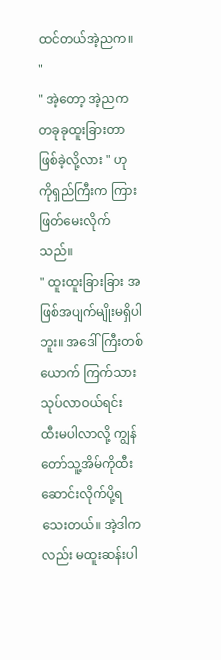ထင်တယ်အဲ့ညက။ "
" အဲ့တော့ အဲ့ညက တခုခုထူးခြားတာဖြစ်ခဲ့လို့လား " ဟု ကိုရှည်ကြီးက ကြားဖြတ်မေးလိုက်သည်။
" ထူးထူးခြားခြား အဖြစ်အပျက်မျိုးမရှိပါဘူး။ အဒေါ်ကြီးတစ်ယောက် ကြက်သားသုပ်လာဝယ်ရင်း ထီးမပါလာလို့ ကျွန်တော်သူ့အိမ်ကိုထီးဆောင်းလိုက်ပို့ရသေးတယ်။ အဲ့ဒါကလည်း မထူးဆန်းပါ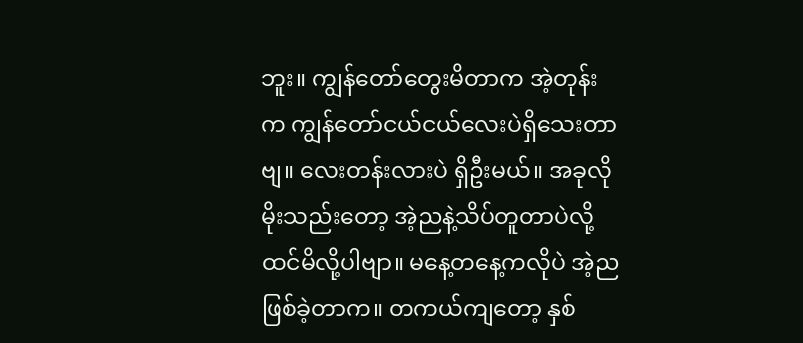ဘူး။ ကျွန်တော်တွေးမိတာက အဲ့တုန်းက ကျွန်တော်ငယ်ငယ်လေးပဲရှိသေးတာဗျ။ လေးတန်းလားပဲ ရှိဦးမယ်။ အခုလိုမိုးသည်းတော့ အဲ့ညနဲ့သိပ်တူတာပဲလို့ထင်မိလို့ပါဗျာ။ မနေ့တနေ့ကလိုပဲ အဲ့ညဖြစ်ခဲ့တာက။ တကယ်ကျတော့ နှစ်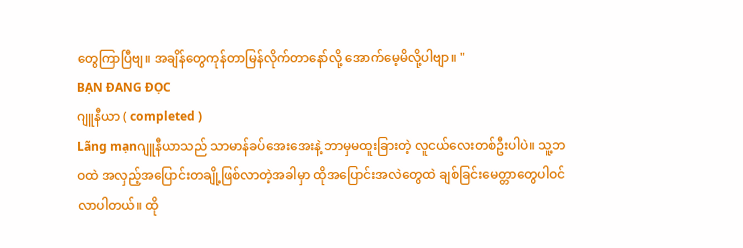တွေကြာပြီဗျ။ အချိန်တွေကုန်တာမြန်လိုက်တာနော်လို့ အောက်မေ့မိလို့ပါဗျာ။ "
BẠN ĐANG ĐỌC
ဂျူနီယာ ( completed )
Lãng mạnဂျူနီယာသည် သာမာန်ခပ်အေးအေးနဲ့ ဘာမှမထူးခြားတဲ့ လူငယ်လေးတစ်ဦးပါပဲ။ သူ့ဘဝထဲ အလှည့်အပြောင်းတချို့ဖြစ်လာတဲ့အခါမှာ ထိုအပြောင်းအလဲတွေထဲ ချစ်ခြင်းမေတ္တာတွေပါဝင်လာပါတယ်။ ထို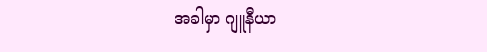အခါမှာ ဂျူနီယာ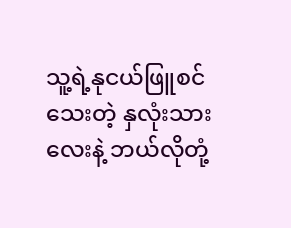သူ့ရဲ့နုငယ်ဖြူစင်သေးတဲ့ နှလုံးသားလေးနဲ့ ဘယ်လိုတုံ့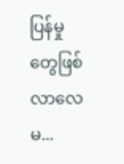ပြန်မှုတွေဖြစ်လာလေမ...